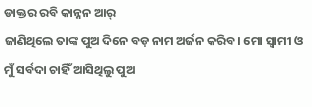ଡାକ୍ତର ରବି କାନ୍ନନ ଆର୍
ଜାଣିଥିଲେ ତାଙ୍କ ପୁଅ ଦିନେ ବଡ଼ ନାମ ଅର୍ଜନ କରିବ। ମୋ ସ୍ବାମୀ ଓ ମୁଁ ସର୍ବଦା ଚାହିଁ ଆସିଥିଲୁ ପୁଅ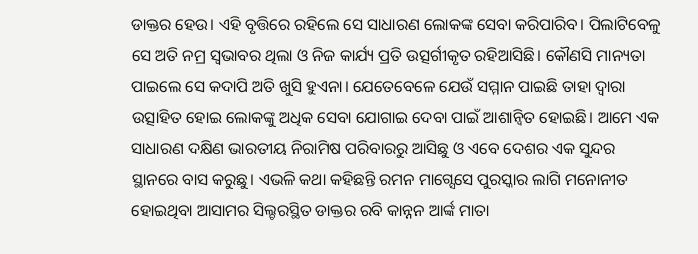ଡାକ୍ତର ହେଉ। ଏହି ବୃତ୍ତିରେ ରହିଲେ ସେ ସାଧାରଣ ଲୋକଙ୍କ ସେବା କରିପାରିବ। ପିଲାଟିବେଳୁ ସେ ଅତି ନମ୍ର ସ୍ବଭାବର ଥିଲା ଓ ନିଜ କାର୍ଯ୍ୟ ପ୍ରତି ଉତ୍ସର୍ଗୀକୃତ ରହିଆସିଛି। କୌଣସି ମାନ୍ୟତା ପାଇଲେ ସେ କଦାପି ଅତି ଖୁସି ହୁଏନା। ଯେତେବେଳେ ଯେଉଁ ସମ୍ମାନ ପାଇଛି ତାହା ଦ୍ୱାରା ଉତ୍ସାହିତ ହୋଇ ଲୋକଙ୍କୁ ଅଧିକ ସେବା ଯୋଗାଇ ଦେବା ପାଇଁ ଆଶାନ୍ବିତ ହୋଇଛି। ଆମେ ଏକ ସାଧାରଣ ଦକ୍ଷିଣ ଭାରତୀୟ ନିରାମିଷ ପରିବାରରୁ ଆସିଛୁ ଓ ଏବେ ଦେଶର ଏକ ସୁନ୍ଦର ସ୍ଥାନରେ ବାସ କରୁଛୁ। ଏଭଳି କଥା କହିଛନ୍ତି ରମନ ମାଗ୍ସେସେ ପୁରସ୍କାର ଲାଗି ମନୋନୀତ ହୋଇଥିବା ଆସାମର ସିଲ୍ଚରସ୍ଥିତ ଡାକ୍ତର ରବି କାନ୍ନନ ଆର୍ଙ୍କ ମାତା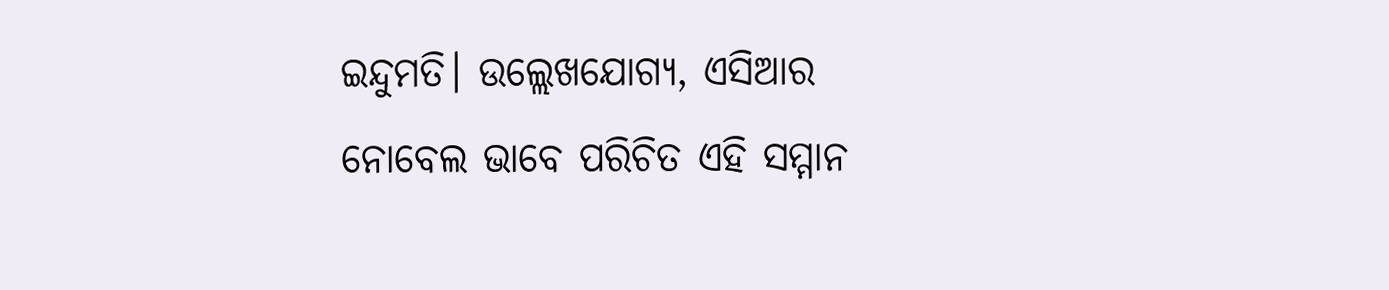ଇନ୍ଦୁମତି। ଉଲ୍ଲେଖଯୋଗ୍ୟ, ଏସିଆର ନୋବେଲ ଭାବେ ପରିଚିତ ଏହି ସମ୍ମାନ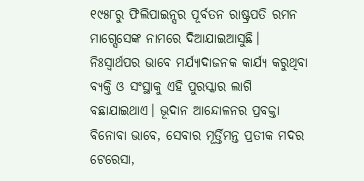୧୯୫୮ରୁ ଫିଲିପାଇନ୍ସର ପୂର୍ବତନ ରାଷ୍ଟ୍ରପତି ରମନ ମାଗ୍ସେସେଙ୍କ ନାମରେ ଦିଆଯାଇଆସୁଛି। ନିଃସ୍ବାର୍ଥପର ଭାବେ ମର୍ଯ୍ୟାଦାଜନକ କାର୍ଯ୍ୟ କରୁଥିବା ବ୍ୟକ୍ତି ଓ ସଂସ୍ଥାକୁ ଏହି ପୁରସ୍କାର ଲାଗି ବଛାଯାଇଥାଏ। ଭୂଦାନ ଆନ୍ଦୋଳନର ପ୍ରବକ୍ତା ବିନୋବା ଭାବେ, ସେବାର ମୂର୍ତ୍ତିମନ୍ତ ପ୍ରତୀକ ମଦର ଟେରେସା,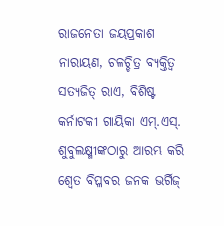ରାଜନେତା ଜୟପ୍ରକାଶ ନାରାୟଣ, ଚଳଚ୍ଚିତ୍ର ବ୍ୟକ୍ତିତ୍ୱ ସତ୍ୟଜିତ୍ ରାଏ, ବିଶିଷ୍ଟ କର୍ନାଟକୀ ଗାୟିକା ଏମ୍.ଏସ୍. ଶୁବୁଲକ୍ଷ୍ମୀଙ୍କଠାରୁ ଆରମ୍ଭ କରି ଶ୍ୱେତ ବିପ୍ଳବର ଜନକ ଭର୍ଗିଜ୍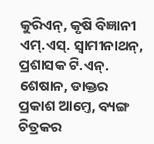କୁରିଏନ୍, କୃଷି ବିଜ୍ଞାନୀ ଏମ୍.ଏସ୍. ସ୍ବାମୀନାଥନ୍, ପ୍ରଶାସକ ଟି.ଏନ୍. ଶେଷାନ, ଡାକ୍ତର ପ୍ରକାଶ ଆମ୍ତେ, ବ୍ୟଙ୍ଗ ଚିତ୍ରକର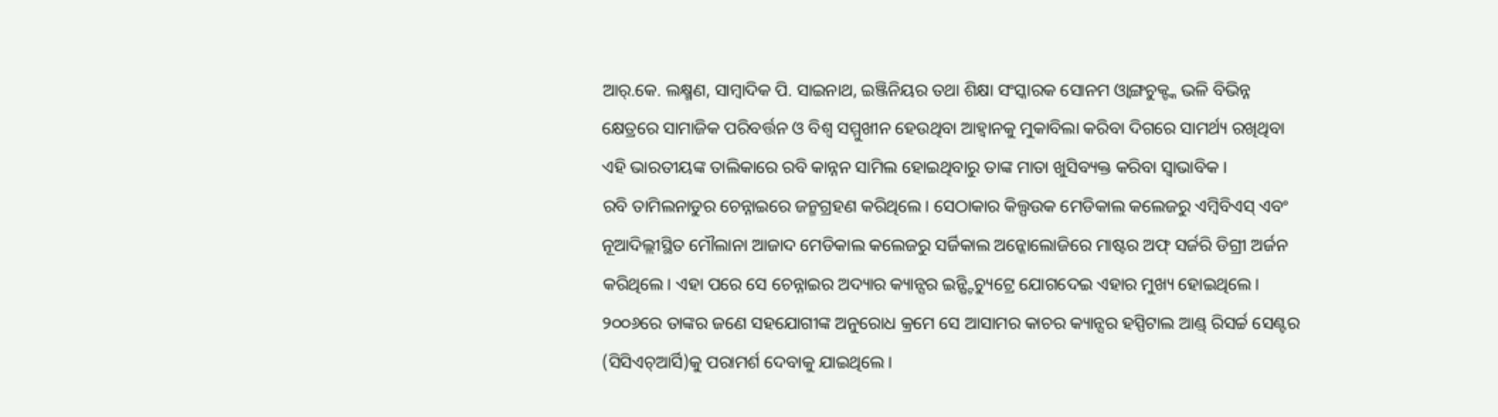ଆର୍.କେ. ଲକ୍ଷ୍ମଣ, ସାମ୍ବାଦିକ ପି. ସାଇନାଥ, ଇଞ୍ଜିନିୟର ତଥା ଶିକ୍ଷା ସଂସ୍କାରକ ସୋନମ ଓ୍ବାଙ୍ଗଚୁକ୍ଙ୍କ ଭଳି ବିଭିନ୍ନ କ୍ଷେତ୍ରରେ ସାମାଜିକ ପରିବର୍ତ୍ତନ ଓ ବିଶ୍ୱ ସମ୍ମୁଖୀନ ହେଉଥିବା ଆହ୍ବାନକୁ ମୁକାବିଲା କରିବା ଦିଗରେ ସାମର୍ଥ୍ୟ ରଖିଥିବା ଏହି ଭାରତୀୟଙ୍କ ତାଲିକାରେ ରବି କାନ୍ନନ ସାମିଲ ହୋଇଥିବାରୁ ତାଙ୍କ ମାତା ଖୁସିବ୍ୟକ୍ତ କରିବା ସ୍ବାଭାବିକ।
ରବି ତାମିଲନାଡୁର ଚେନ୍ନାଇରେ ଜନ୍ମଗ୍ରହଣ କରିଥିଲେ। ସେଠାକାର କିଲ୍ପଉକ ମେଡିକାଲ କଲେଜରୁ ଏମ୍ବିବିଏସ୍ ଏବଂ ନୂଆଦିଲ୍ଲୀସ୍ଥିତ ମୌଲାନା ଆଜାଦ ମେଡିକାଲ କଲେଜରୁ ସର୍ଜିକାଲ ଅନ୍କୋଲୋଜିରେ ମାଷ୍ଟର ଅଫ୍ ସର୍ଜରି ଡିଗ୍ରୀ ଅର୍ଜନ କରିଥିଲେ। ଏହା ପରେ ସେ ଚେନ୍ନାଇର ଅଦ୍ୟାର କ୍ୟାନ୍ସର ଇନ୍ଷ୍ଟିଚ୍ୟୁଟ୍ରେ ଯୋଗଦେଇ ଏହାର ମୁଖ୍ୟ ହୋଇଥିଲେ। ୨୦୦୬ରେ ତାଙ୍କର ଜଣେ ସହଯୋଗୀଙ୍କ ଅନୁରୋଧ କ୍ରମେ ସେ ଆସାମର କାଚର କ୍ୟାନ୍ସର ହସ୍ପିଟାଲ ଆଣ୍ଡ୍ ରିସର୍ଚ୍ଚ ସେଣ୍ଟର (ସିସିଏଚ୍ଆର୍ସି)କୁ ପରାମର୍ଶ ଦେବାକୁ ଯାଇଥିଲେ।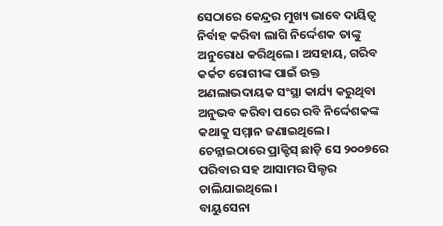ସେଠାରେ କେନ୍ଦ୍ରର ମୁଖ୍ୟ ଭାବେ ଦାୟିତ୍ୱ ନିର୍ବାହ କରିବା ଲାଗି ନିର୍ଦ୍ଦେଶକ ତାଙ୍କୁ ଅନୁରୋଧ କରିଥିଲେ। ଅସହାୟ, ଗରିବ କର୍କଟ ରୋଗୀଙ୍କ ପାଇଁ ଉକ୍ତ ଅଣଲାଭଦାୟକ ସଂସ୍ଥା କାର୍ଯ୍ୟ କରୁଥିବା ଅନୁଭବ କରିବା ପରେ ରବି ନିର୍ଦ୍ଦେଶକଙ୍କ କଥାକୁ ସମ୍ମାନ ଜଣାଇଥିଲେ। ଚେନ୍ନାଇଠାରେ ପ୍ରାକ୍ଟିସ୍ ଛାଡ଼ି ସେ ୨୦୦୭ରେ ପରିବାର ସହ ଆସାମର ସିଲ୍ଚର ଚାଲିଯାଇଥିଲେ।
ବାୟୁସେନା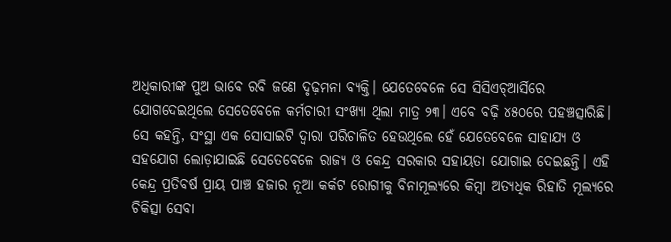ଅଧିକାରୀଙ୍କ ପୁଅ ଭାବେ ରବି ଜଣେ ଦୃଢ଼ମନା ବ୍ୟକ୍ତି। ଯେତେବେଳେ ସେ ସିସିଏଚ୍ଆର୍ସିରେ ଯୋଗଦେଇଥିଲେ ସେତେବେଳେ କର୍ମଚାରୀ ସଂଖ୍ୟା ଥିଲା ମାତ୍ର ୨୩। ଏବେ ବଢ଼ି ୪୫୦ରେ ପହଞ୍ଚତ୍ସାରିଛି। ସେ କହନ୍ତି, ସଂସ୍ଥା ଏକ ସୋସାଇଟି ଦ୍ୱାରା ପରିଚାଳିତ ହେଉଥିଲେ ହେଁ ଯେତେବେଳେ ସାହାଯ୍ୟ ଓ ସହଯୋଗ ଲୋଡ଼ାଯାଇଛି ସେତେବେଳେ ରାଜ୍ୟ ଓ କେନ୍ଦ୍ର ସରକାର ସହାୟତା ଯୋଗାଇ ଦେଇଛନ୍ତି। ଏହି କେନ୍ଦ୍ର ପ୍ରତିବର୍ଷ ପ୍ରାୟ ପାଞ୍ଚ ହଜାର ନୂଆ କର୍କଟ ରୋଗୀକୁ ବିନାମୂଲ୍ୟରେ କିମ୍ବା ଅତ୍ୟଧିକ ରିହାତି ମୂଲ୍ୟରେ ଚିକିତ୍ସା ସେବା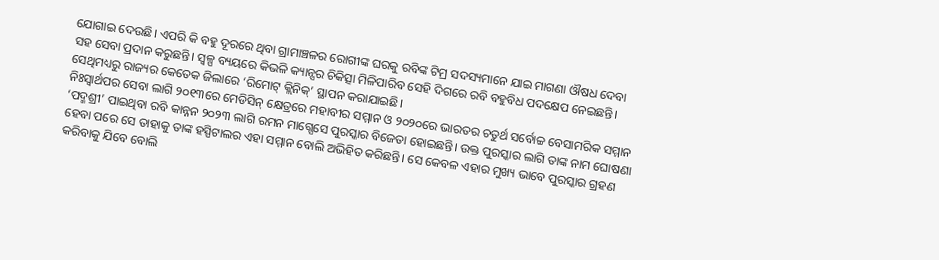ଯୋଗାଇ ଦେଉଛି। ଏପରି କି ବହୁ ଦୂରରେ ଥିବା ଗ୍ରାମାଞ୍ଚଳର ରୋଗୀଙ୍କ ଘରକୁ ରବିଙ୍କ ଟିମ୍ର ସଦସ୍ୟମାନେ ଯାଇ ମାଗଣା ଔଷଧ ଦେବା ସହ ସେବା ପ୍ରଦାନ କରୁଛନ୍ତି। ସ୍ବଳ୍ପ ବ୍ୟୟରେ କିଭଳି କ୍ୟାନ୍ସର ଚିକିତ୍ସା ମିଳିପାରିବ ସେହି ଦିଗରେ ରବି ବହୁବିଧ ପଦକ୍ଷେପ ନେଇଛନ୍ତି। ସେଥିମଧ୍ୟରୁ ରାଜ୍ୟର କେତେକ ଜିଲାରେ ‘ରିମୋଟ୍ କ୍ଲିନିକ୍’ ସ୍ଥାପନ କରାଯାଇଛି।
ନିଃସ୍ବାର୍ଥପର ସେବା ଲାଗି ୨୦୧୩ରେ ମେଡିସିନ୍ କ୍ଷେତ୍ରରେ ମହାବୀର ସମ୍ମାନ ଓ ୨୦୨୦ରେ ଭାରତର ଚତୁର୍ଥ ସର୍ବୋଚ୍ଚ ବେସାମରିକ ସମ୍ମାନ ‘ପଦ୍ମଶ୍ରୀ’ ପାଇଥିବା ରବି କାନ୍ନନ ୨୦୨୩ ଲାଗି ରମନ ମାଗ୍ସେସେ ପୁରସ୍କାର ବିଜେତା ହୋଇଛନ୍ତି। ଉକ୍ତ ପୁରସ୍କାର ଲାଗି ତାଙ୍କ ନାମ ଘୋଷଣା ହେବା ପରେ ସେ ତାହାକୁ ତାଙ୍କ ହସ୍ପିଟାଲର ଏହା ସମ୍ମାନ ବୋଲି ଅଭିହିତ କରିଛନ୍ତି। ସେ କେବଳ ଏହାର ମୁଖ୍ୟ ଭାବେ ପୁରସ୍କାର ଗ୍ରହଣ କରିବାକୁ ଯିବେ ବୋଲି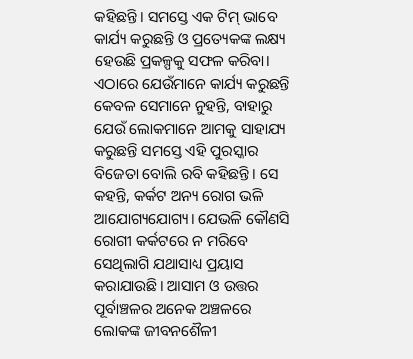କହିଛନ୍ତି। ସମସ୍ତେ ଏକ ଟିମ୍ ଭାବେ କାର୍ଯ୍ୟ କରୁଛନ୍ତି ଓ ପ୍ରତ୍ୟେକଙ୍କ ଲକ୍ଷ୍ୟ ହେଉଛି ପ୍ରକଳ୍ପକୁ ସଫଳ କରିବା। ଏଠାରେ ଯେଉଁମାନେ କାର୍ଯ୍ୟ କରୁଛନ୍ତି କେବଳ ସେମାନେ ନୁହନ୍ତି, ବାହାରୁ ଯେଉଁ ଲୋକମାନେ ଆମକୁ ସାହାଯ୍ୟ କରୁଛନ୍ତି ସମସ୍ତେ ଏହି ପୁରସ୍କାର ବିଜେତା ବୋଲି ରବି କହିଛନ୍ତି। ସେ କହନ୍ତି, କର୍କଟ ଅନ୍ୟ ରୋଗ ଭଳି ଆଯୋଗ୍ୟଯୋଗ୍ୟ। ଯେଭଳି କୌଣସି ରୋଗୀ କର୍କଟରେ ନ ମରିବେ ସେଥିଲାଗି ଯଥାସାଧ୍ୟ ପ୍ରୟାସ କରାଯାଉଛି। ଆସାମ ଓ ଉତ୍ତର ପୂର୍ବାଞ୍ଚଳର ଅନେକ ଅଞ୍ଚଳରେ ଲୋକଙ୍କ ଜୀବନଶୈଳୀ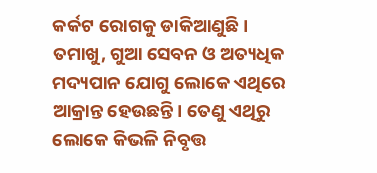କର୍କଟ ରୋଗକୁ ଡାକିଆଣୁଛି। ତମାଖୁ, ଗୁଆ ସେବନ ଓ ଅତ୍ୟଧିକ ମଦ୍ୟପାନ ଯୋଗୁ ଲୋକେ ଏଥିରେ ଆକ୍ରାନ୍ତ ହେଉଛନ୍ତି। ତେଣୁ ଏଥିରୁ ଲୋକେ କିଭଳି ନିବୃତ୍ତ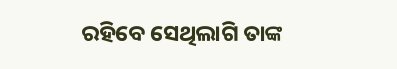ରହିବେ ସେଥିଲାଗି ତାଙ୍କ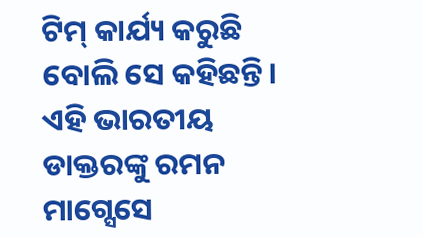ଟିମ୍ କାର୍ଯ୍ୟ କରୁଛି ବୋଲି ସେ କହିଛନ୍ତି। ଏହି ଭାରତୀୟ ଡାକ୍ତରଙ୍କୁ ରମନ ମାଗ୍ସେସେ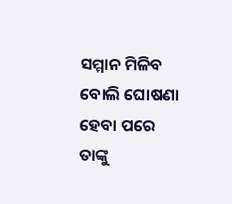ସମ୍ମାନ ମିଳିବ ବୋଲି ଘୋଷଣା ହେବା ପରେ ତାଙ୍କୁ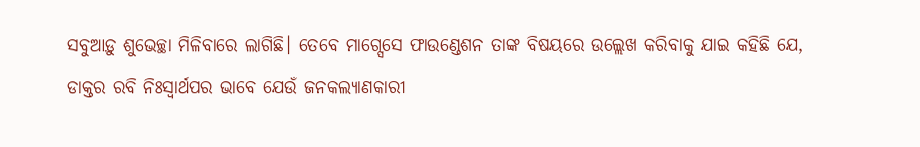ସବୁଆଡ଼ୁ ଶୁଭେଚ୍ଛା ମିଳିବାରେ ଲାଗିଛି। ତେବେ ମାଗ୍ସେସେ ଫାଉଣ୍ଡେଶନ ତାଙ୍କ ବିଷୟରେ ଉଲ୍ଲେଖ କରିବାକୁ ଯାଇ କହିଛି ଯେ, ଡାକ୍ତର ରବି ନିଃସ୍ବାର୍ଥପର ଭାବେ ଯେଉଁ ଜନକଲ୍ୟାଣକାରୀ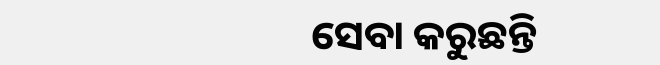ସେବା କରୁଛନ୍ତି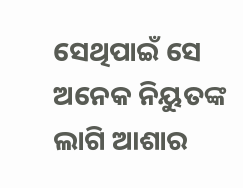ସେଥିପାଇଁ ସେ ଅନେକ ନିୟୁତଙ୍କ ଲାଗି ଆଶାର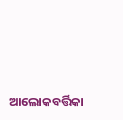ଆଲୋକବର୍ତ୍ତିକା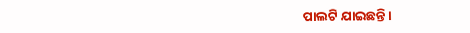ପାଲଟି ଯାଇଛନ୍ତି।